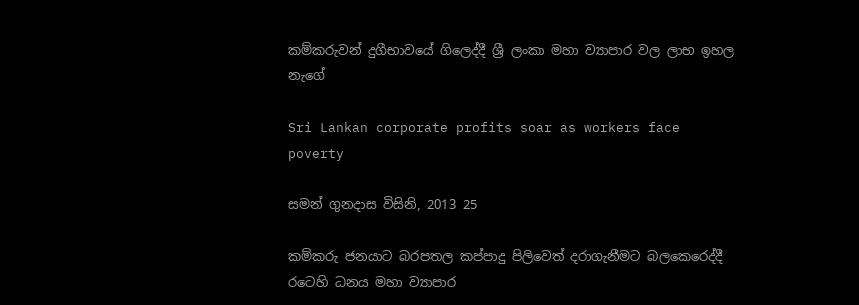කම්කරුවන් දුගීභාවයේ ගිලෙද්දී ශ්‍රී ලංකා මහා ව්‍යාපාර වල ලාභ ඉහල නැගේ

Sri Lankan corporate profits soar as workers face poverty

සමන් ගුනදාස විසිනි, 2013 25

කම්කරු ජනයාට බරපතල කප්පාදු පිලිවෙත් දරාගැනීමට බලකෙරෙද්දී රටෙහි ධනය මහා ව්‍යාපාර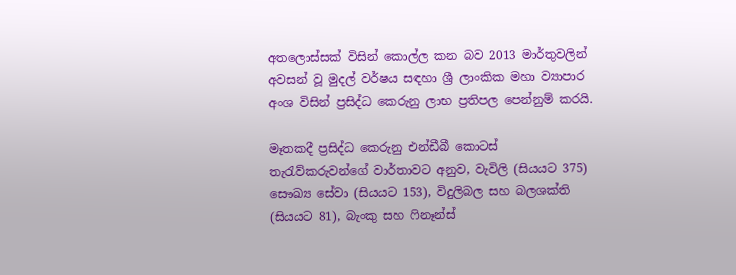අතලොස්සක් විසින් කොල්ල කන බව 2013 මාර්තුවලින් අවසන් වූ මුදල් වර්ෂය සඳහා ශ්‍රී ලාංකික මහා ව්‍යාපාර අංශ විසින් ප්‍රසිද්ධ කෙරුනු ලාභ ප්‍රතිපල පෙන්නුම් කරයි.

මෑතකදී ප්‍රසිද්ධ කෙරුනු එන්ඩීබී කොටස් තැරැව්කරුවන්ගේ වාර්තාවට අනුව, වැවිලි (සියයට 375) සෞඛ්‍ය සේවා (සියයට 153), විදුලිබල සහ බලශක්ති (සියයට 81), බැංකු සහ ෆිනෑන්ස්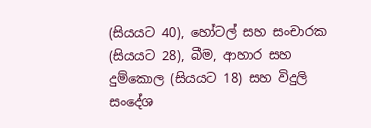(සියයට 40), හෝටල් සහ සංචාරක (සියයට 28), බීම, ආහාර සහ දුම්කොල (සියයට 18) සහ විදුලි සංදේශ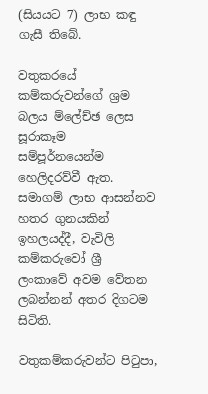(සියයට 7) ලාභ කඳු ගැසී තිබේ.

වතුකරයේ කම්කරුවන්ගේ ශ්‍රම බලය ම්ලේච්ඡ ලෙස සූරාකෑම සම්පූර්නයෙන්ම හෙලිදරව්වී ඇත. සමාගම් ලාභ ආසන්නව හතර ගුනයකින් ඉහලයද්දී, වැවිලි කම්කරුවෝ ශ්‍රී ලංකාවේ අවම වේතන ලබන්නන් අතර දිගටම සිටිති.

වතුකම්කරුවන්ට පිටුපා,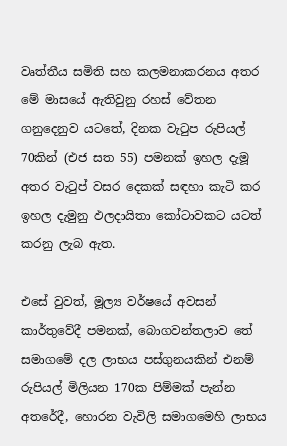වෘත්තීය සමිති සහ කලමනාකරනය අතර මේ මාසයේ ඇතිවුනු රහස් වේතන ගනුදෙනුව යටතේ, දිනක වැටුප රුපියල් 70කින් (එජ සත 55) පමනක් ඉහල දැමූ අතර වැටුප් වසර දෙකක් සඳහා කැටි කර ඉහල දැමුනු ඵලදායිතා කෝටාවකට යටත් කරනු ලැබ ඇත.

එසේ වුවත්, මූල්‍ය වර්ෂයේ අවසන් කාර්තුවේදී පමනක්, බොගවන්තලාව තේ සමාගමේ දල ලාභය පස්ගුනයකින් එනම් රුපියල් මිලියන 170ක පිම්මක් පැන්න අතරේදී, හොරන වැවිලි සමාගමෙහි ලාභය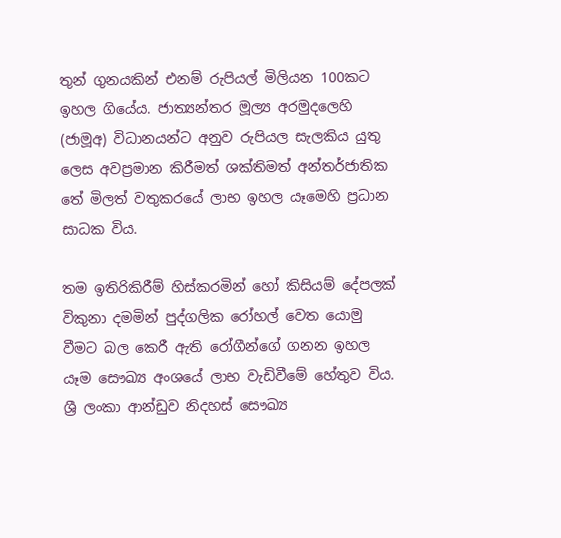තුන් ගුනයකින් එනම් රුපියල් මිලියන 100කට ඉහල ගියේය. ජාත්‍යන්තර මූල්‍ය අරමුදලෙහි (ජාමූඅ) විධානයන්ට අනුව රුපියල සැලකිය යුතු ලෙස අවප්‍රමාන කිරීමත් ශක්තිමත් අන්තර්ජාතික තේ මිලත් වතුකරයේ ලාභ ඉහල යෑමෙහි ප්‍රධාන සාධක විය.

තම ඉතිරිකිරීම් හිස්කරමින් හෝ කිසියම් දේපලක් විකුනා දමමින් පුද්ගලික රෝහල් වෙත යොමු වීමට බල කෙරී ඇති රෝගීන්ගේ ගනන ඉහල යෑම සෞඛ්‍ය අංශයේ ලාභ වැඩිවීමේ හේතුව විය. ශ්‍රී ලංකා ආන්ඩුව නිදහස් සෞඛ්‍ය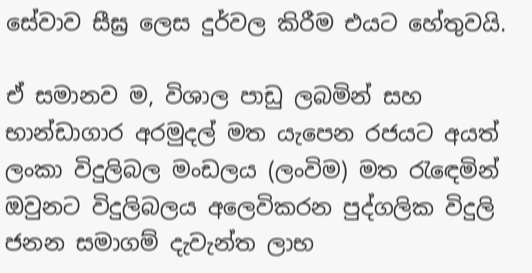සේවාව සීඝ්‍ර ලෙස දුර්වල කිරීම එයට හේතුවයි.

ඒ සමානව ම, විශාල පාඩු ලබමින් සහ භාන්ඩාගාර අරමුදල් මත යැපෙන රජයට අයත් ලංකා විදුලිබල මංඩලය (ලංවිම) මත රැඳෙමින් ඔවුනට විදුලිබලය අලෙවිකරන පුද්ගලික විදුලි ජනන සමාගම් දැවැන්ත ලාභ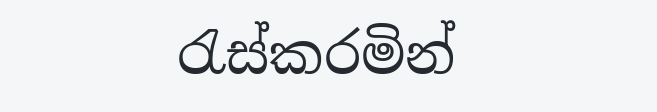රැස්කරමින්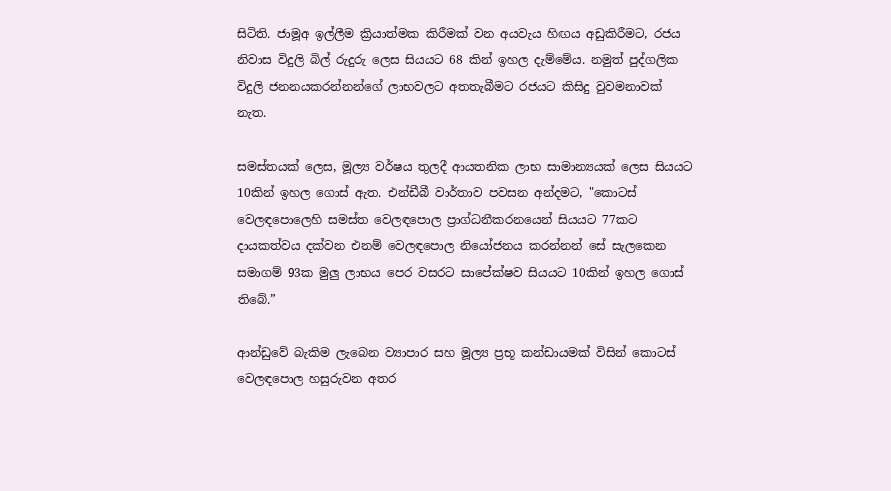සිටිති. ජාමූඅ ඉල්ලීම ක්‍රියාත්මක කිරීමක් වන අයවැය හිඟය අඩුකිරීමට, රජය නිවාස විදුලි බිල් රුදුරු ලෙස සියයට 68 කින් ඉහල දැම්මේය. නමුත් පුද්ගලික විදුලි ජනනයකරන්නන්ගේ ලාභවලට අතතැබීමට රජයට කිසිදු වුවමනාවක් නැත.

සමස්තයක් ලෙස, මූල්‍ය වර්ෂය තුලදී ආයතනික ලාභ සාමාන්‍යයක් ලෙස සියයට 10කින් ඉහල ගොස් ඇත. එන්ඩීබී වාර්තාව පවසන අන්දමට, "කොටස් වෙලඳපොලෙහි සමස්ත වෙලඳපොල ප්‍රාග්ධනීකරනයෙන් සියයට 77කට දායකත්වය දක්වන එනම් වෙලඳපොල නියෝජනය කරන්නන් සේ සැලකෙන සමාගම් 93ක මුලු ලාභය පෙර වසරට සාපේක්ෂව සියයට 10කින් ඉහල ගොස් තිබේ.”

ආන්ඩුවේ බැකිම ලැබෙන ව්‍යාපාර සහ මූල්‍ය ප්‍රභූ කන්ඩායමක් විසින් කොටස් වෙලඳපොල හසුරුවන අතර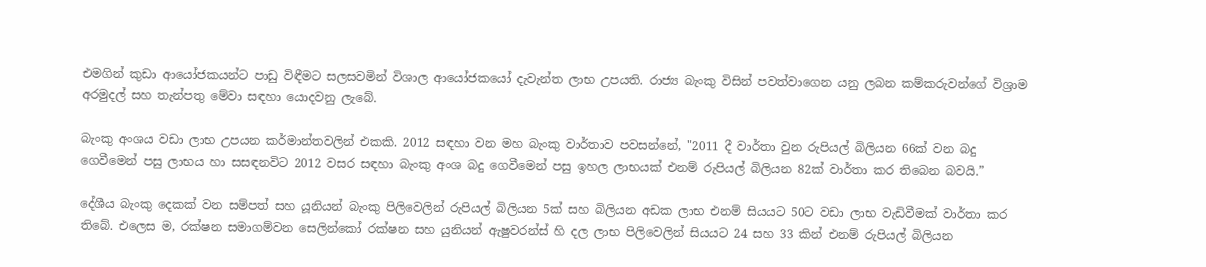එමගින් කුඩා ආයෝජකයන්ට පාඩු විඳීමට සලසවමින් විශාල ආයෝජකයෝ දැවැන්ත ලාභ උපයති. රාජ්‍ය බැංකු විසින් පවත්වාගෙන යනු ලබන කම්කරුවන්ගේ විශ්‍රාම අරමුදල් සහ තැන්පතු මේවා සඳහා යොදවනු ලැබේ.

බැංකු අංශය වඩා ලාභ උපයන කර්මාන්තවලින් එකකි. 2012 සඳහා වන මහ බැංකු වාර්තාව පවසන්නේ, "2011 දී වාර්තා වුන රුපියල් බිලියන 66ක් වන බදු ගෙවීමෙන් පසු ලාභය හා සසඳනවිට 2012 වසර සඳහා බැංකු අංශ බදු ගෙවීමෙන් පසු ඉහල ලාභයක් එනම් රුපියල් බිලියන 82ක් වාර්තා කර තිබෙන බවයි.”

දේශීය බැංකු දෙකක් වන සම්පත් සහ යූනියන් බැංකු පිලිවෙලින් රුපියල් බිලියන 5ක් සහ බිලියන අඩක ලාභ එනම් සියයට 50ට වඩා ලාභ වැඩිවීමක් වාර්තා කර තිබේ. එලෙස ම, රක්ෂන සමාගම්වන සෙලින්කෝ රක්ෂන සහ යුනියන් ඇෂුවරන්ස් හි දල ලාභ පිලිවෙලින් සියයට 24 සහ 33 කින් එනම් රුපියල් බිලියන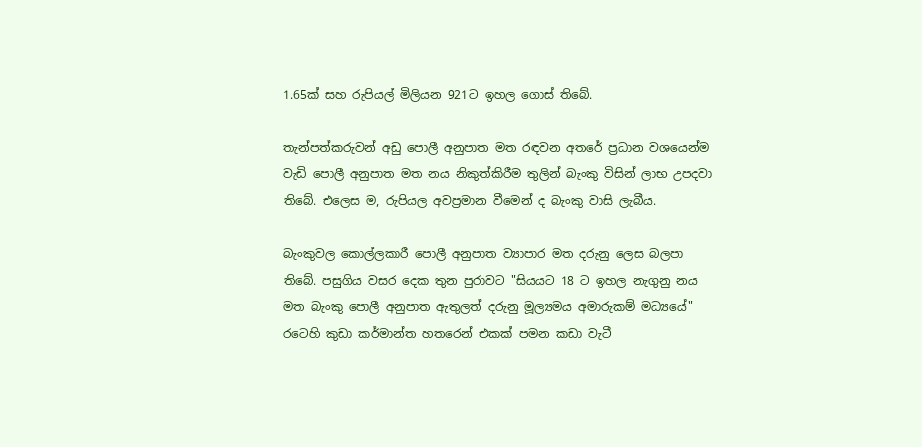1.65ක් සහ රුපියල් මිලියන 921ට ඉහල ගොස් තිබේ.

තැන්පත්කරුවන් අඩු පොලී අනුපාත මත රඳවන අතරේ ප්‍රධාන වශයෙන්ම වැඩි පොලී අනුපාත මත නය නිකුත්කිරීම තුලින් බැංකු විසින් ලාභ උපදවා තිබේ. එලෙස ම, රුපියල අවප්‍රමාන වීමෙන් ද බැංකු වාසි ලැබීය.

බැංකුවල කොල්ලකාරී පොලී අනුපාත ව්‍යාපාර මත දරුනු ලෙස බලපා තිබේ. පසුගිය වසර දෙක තුන පුරාවට "සියයට 18 ට ඉහල නැගුනු නය මත බැංකු පොලී අනුපාත ඇතුලත් දරුනු මූල්‍යමය අමාරුකම් මධ්‍යයේ" රටෙහි කුඩා කර්මාන්ත හතරෙන් එකක් පමන කඩා වැටී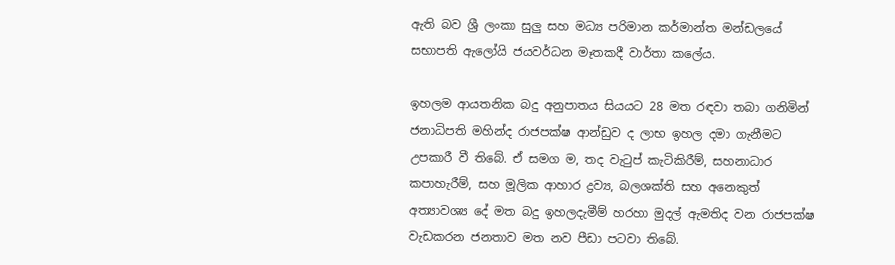ඇති බව ශ්‍රී ලංකා සුලු සහ මධ්‍ය පරිමාන කර්මාන්ත මන්ඩලයේ සභාපති ඇලෝයි ජයවර්ධන මෑතකදී වාර්තා කලේය.

ඉහලම ආයතනික බදු අනුපාතය සියයට 28 මත රඳවා තබා ගනිමින් ජනාධිපති මහින්ද රාජපක්ෂ ආන්ඩුව ද ලාභ ඉහල දමා ගැනීමට උපකාරී වී තිබේ. ඒ සමග ම, තද වැටුප් කැටිකිරීම්, සහනාධාර කපාහැරීම්, සහ මූලික ආහාර ද්‍රව්‍ය, බලශක්ති සහ අනෙකුත් අත්‍යාවශ්‍ය දේ මත බදු ඉහලදැමීම් හරහා මුදල් ඇමතිද වන රාජපක්ෂ වැඩකරන ජනතාව මත නව පීඩා පටවා තිබේ.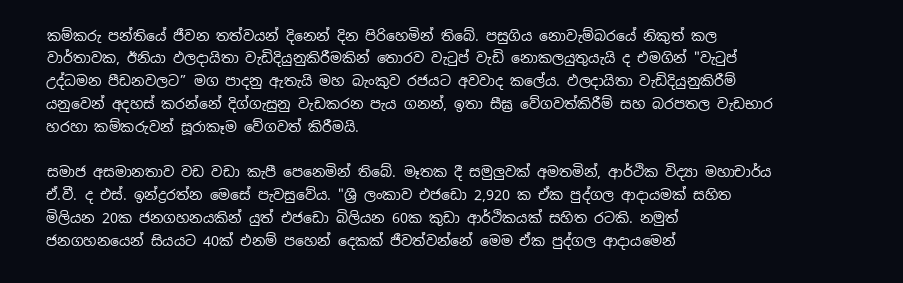කම්කරු පන්තියේ ජීවන තත්වයන් දිනෙන් දින පිරිහෙමින් තිබේ. පසුගිය නොවැම්බරයේ නිකුත් කල වාර්තාවක, ඊනියා ඵලදායිතා වැඩිදියුනුකිරීමකින් තොරව වැටුප් වැඩි නොකලයුතුයැයි ද එමගින් "වැටුප් උද්ධමන පීඩනවලට” මග පාදනු ඇතැයි මහ බැංකුව රජයට අවවාද කලේය. ඵලදායිතා වැඩිදියුනුකිරීම් යනුවෙන් අදහස් කරන්නේ දිග්ගැසුනු වැඩකරන පැය ගනන්, ඉතා සීඝ්‍ර වේගවත්කිරීම් සහ බරපතල වැඩභාර හරහා කම්කරුවන් සූරාකෑම වේගවත් කිරීමයි.

සමාජ අසමානතාව වඩ වඩා කැපී පෙනෙමින් තිබේ. මෑතක දී සමුලුවක් අමතමින්, ආර්ථික විද්‍යා මහාචාර්ය ඒ.වී. ද එස්. ඉන්ද්‍රරත්න මෙසේ පැවසුවේය. "ශ්‍රී ලංකාව එජඩො 2,920 ක ඒක පුද්ගල ආදායමක් සහිත මිලියන 20ක ජනගහනයකින් යුත් එජඩො බිලියන 60ක කුඩා ආර්ථිකයක් සහිත රටකි. නමුත් ජනගහනයෙන් සියයට 40ක් එනම් පහෙන් දෙකක් ජීවත්වන්නේ මෙම ඒක පුද්ගල ආදායමෙන්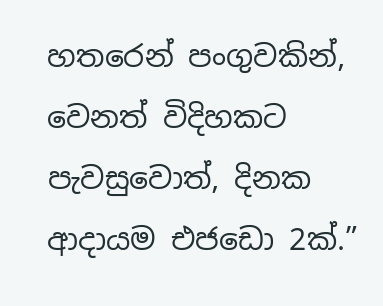හතරෙන් පංගුවකින්, වෙනත් විදිහකට පැවසුවොත්, දිනක ආදායම එජඩො 2ක්.”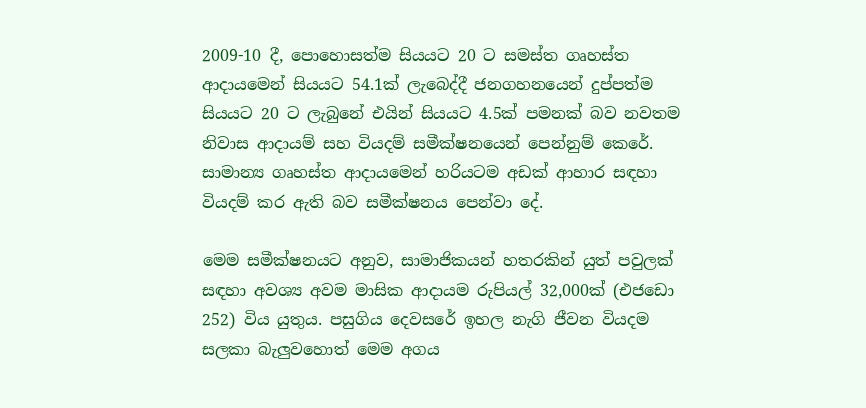2009-10 දී, පොහොසත්ම සියයට 20 ට සමස්ත ගෘහස්ත ආදායමෙන් සියයට 54.1ක් ලැබෙද්දී ජනගහනයෙන් දුප්පත්ම සියයට 20 ට ලැබුනේ එයින් සියයට 4.5ක් පමනක් බව නවතම නිවාස ආදායම් සහ වියදම් සමීක්ෂනයෙන් පෙන්නුම් කෙරේ. සාමාන්‍ය ගෘහස්ත ආදායමෙන් හරියටම අඩක් ආහාර සඳහා වියදම් කර ඇති බව සමීක්ෂනය පෙන්වා දේ.

මෙම සමීක්ෂනයට අනුව, සාමාජිකයන් හතරකින් යුත් පවුලක් සඳහා අවශ්‍ය අවම මාසික ආදායම රුපියල් 32,000ක් (එජඩො 252) විය යුතුය. පසුගිය දෙවසරේ ඉහල නැගි ජීවන වියදම සලකා බැලුවහොත් මෙම අගය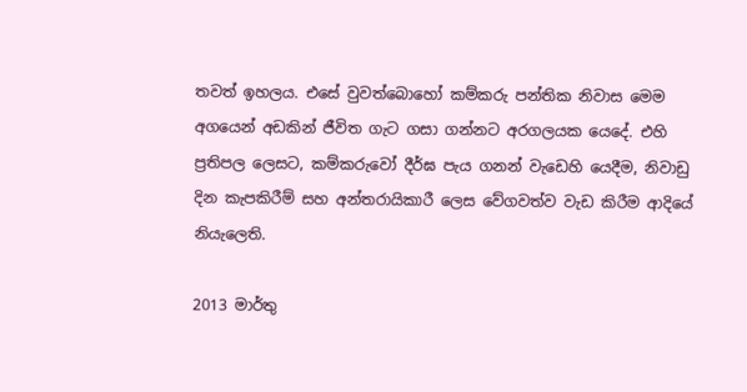තවත් ඉහලය. එසේ වුවත්බොහෝ කම්කරු පන්තික නිවාස මෙම අගයෙන් අඩකින් ජීවිත ගැට ගසා ගන්නට අරගලයක යෙදේ. එහි ප්‍රතිපල ලෙසට, කම්කරුවෝ දීර්ඝ පැය ගනන් වැඩෙහි යෙදීම, නිවාඩු දින කැපකිරීම් සහ අන්තරායිකාරී ලෙස වේගවත්ව වැඩ කිරීම ආදියේ නියැලෙති.

2013 මාර්තු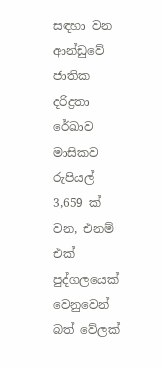සඳහා වන ආන්ඩුවේ ජාතික දරිද්‍රතා රේඛාව මාසිකව රුපියල් 3,659 ක් වන, එනම් එක් පුද්ගලයෙක් වෙනුවෙන් බත් වේලක්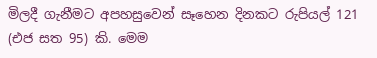මිලදී ගැනීමට අපහසුවෙන් සෑහෙන දිනකට රුපියල් 121 (එජ සත 95) කි. මෙම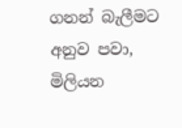ගනන් බැලීමට අනුව පවා, මිලියන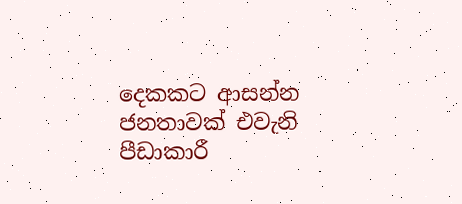දෙකකට ආසන්න ජනතාවක් එවැනි පීඩාකාරී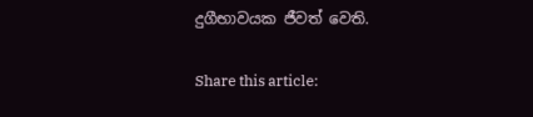දුගීභාවයක ජීවත් වෙති.

Share this article: